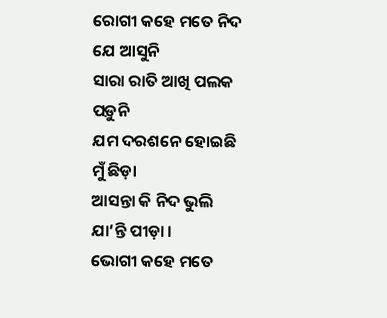ରୋଗୀ କହେ ମତେ ନିଦ ଯେ ଆସୁନି
ସାରା ରାତି ଆଖି ପଲକ ପଡ଼ୁନି
ଯମ ଦରଶନେ ହୋଇଛି ମୁଁ ଛିଡ଼ା
ଆସନ୍ତା କି ନିଦ ଭୁଲି ଯା’ନ୍ତି ପୀଡ଼ା ।
ଭୋଗୀ କହେ ମତେ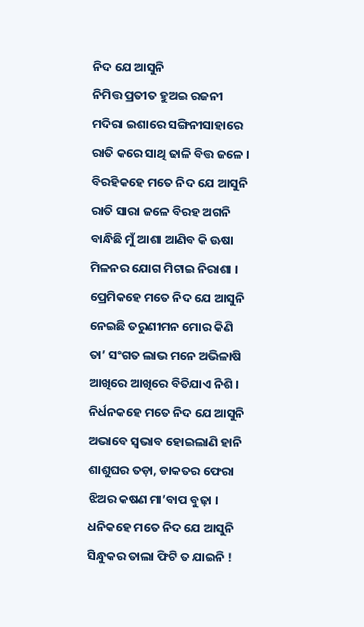ନିଦ ଯେ ଆସୁନି
ନିମିତ୍ତ ପ୍ରତୀତ ହୁଅଇ ରଜନୀ
ମଦିରା ଇଶାରେ ସଙ୍ଗିନୀସାହାରେ
ରାତି କରେ ସାଥି ଢାଳି ବିତ୍ତ ଜଳେ ।
ବିରହିକହେ ମତେ ନିଦ ଯେ ଆସୁନି
ରାତି ସାରା ଜଳେ ବିରହ ଅଗନି
ବାନ୍ଧିଛି ମୁଁ ଆଶା ଆଣିବ କି ଊଷା
ମିଳନର ଯୋଗ ମିଟାଇ ନିରାଶା ।
ପ୍ରେମିକହେ ମତେ ନିଦ ଯେ ଆସୁନି
ନେଇଛି ତରୁଣୀମନ ମୋର କିଣି
ତା’ ସଂଗତ ଲାଭ ମନେ ଅଭିଳାଷି
ଆଖିରେ ଆଖିରେ ବିତିଯାଏ ନିଶି ।
ନିର୍ଧନକହେ ମତେ ନିଦ ଯେ ଆସୁନି
ଅଭାବେ ସ୍ୱଭାବ ହୋଇଲାଣି ହାନି
ଶାଶୁଘର ତଡ଼ା, ଡାକତର ଫେରା
ଝିଅର କଷଣ ମା’ବାପ ବୁଢ଼ା ।
ଧନିକହେ ମତେ ନିଦ ଯେ ଆସୁନି
ସିନ୍ଧୁକର ତାଲା ଫିଟି ତ ଯାଇନି !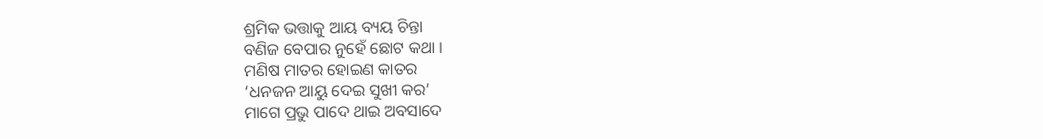ଶ୍ରମିକ ଭତ୍ତାକୁ ଆୟ ବ୍ୟୟ ଚିନ୍ତା
ବଣିଜ ବେପାର ନୁହେଁ ଛୋଟ କଥା ।
ମଣିଷ ମାତର ହୋଇଣ କାତର
‘ଧନଜନ ଆୟୁ ଦେଇ ସୁଖୀ କର’
ମାଗେ ପ୍ରଭୁ ପାଦେ ଥାଇ ଅବସାଦେ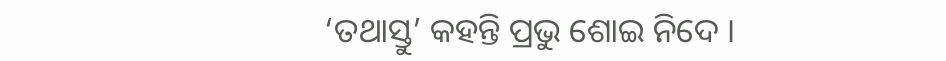‘ତଥାସ୍ତୁ’ କହନ୍ତି ପ୍ରଭୁ ଶୋଇ ନିଦେ ।